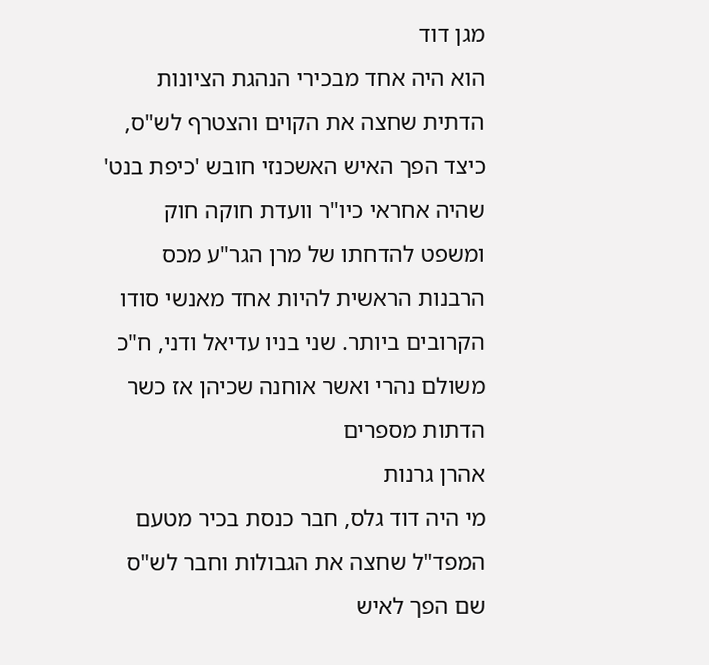מגן דוד
הוא היה אחד מבכירי הנהגת הציונות הדתית שחצה את הקוים והצטרף לש"ס, כיצד הפך האיש האשכנזי חובש 'כיפת בנט' שהיה אחראי כיו"ר וועדת חוקה חוק ומשפט להדחתו של מרן הגר"ע מכס הרבנות הראשית להיות אחד מאנשי סודו הקרובים ביותר. שני בניו עדיאל ודני, ח"כ משולם נהרי ואשר אוחנה שכיהן אז כשר הדתות מספרים
אהרן גרנות
מי היה דוד גלס, חבר כנסת בכיר מטעם המפד"ל שחצה את הגבולות וחבר לש"ס שם הפך לאיש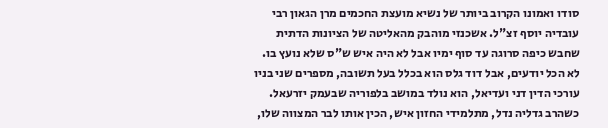סודו ואמונו הקרוב ביותר של נשיא מועצת החכמים מרן הגאון רבי עובדיה יוסף זצ"ל. אשכנזי מוהבק מהאליטה של הציונות הדתית שחבש כיפה סרוגה עד סוף ימיו אבל לא היה איש ש"ס שלא נועץ בו. לא הכל יודעים, אבל דוד גלס הוא בכלל בעל תשובה, מספרים שני בניו עורכי הדין דני ועדיאל, הוא נולד במושב בלפוריה שבעמק יזרעאל. כשהרב גדליה נדל, מתלמידי החזון איש, הכין אותו לבר המצווה שלו,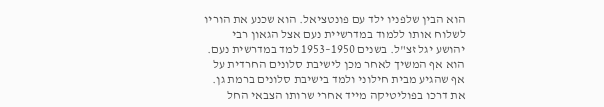הוא הבין שלפניו ילד עם פונטציאל. הוא שכנע את הוריו לשלוח אותו ללמוד במדרשיית נעם אצל הגאון רבי יהושע יגל זצ"ל. בשנים 1950–1953 למד במדרשית נעם. הוא אף המשיך לאחר מכן לישיבת סלונים החרדית על אף שהגיע מבית חילוני ולמד בישיבת סלונים ברמת גן.
את דרכו בפוליטיקה מייד אחרי שרותו הצבאי החל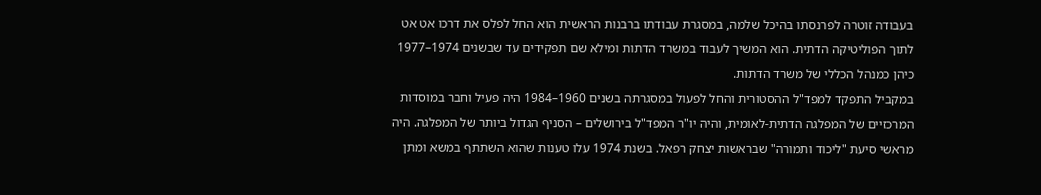בעבודה זוטרה לפרנסתו בהיכל שלמה, במסגרת עבודתו ברבנות הראשית הוא החל לפלס את דרכו אט אט לתוך הפוליטיקה הדתית. הוא המשיך לעבוד במשרד הדתות ומילא שם תפקידים עד שבשנים 1974–1977 כיהן כמנהל הכללי של משרד הדתות.
במקביל התפקד למפד"ל ההסטורית והחל לפעול במסגרתה בשנים 1960–1984 היה פעיל וחבר במוסדות המרכזיים של המפלגה הדתית-לאומית, והיה יו"ר המפד"ל בירושלים – הסניף הגדול ביותר של המפלגה. היה מראשי סיעת "ליכוד ותמורה" שבראשות יצחק רפאל. בשנת 1974 עלו טענות שהוא השתתף במשא ומתן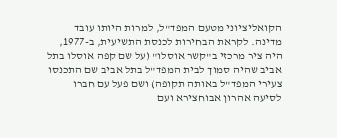הקואליציוני מטעם המפד"ל, למרות היותו עובד מדינה. לקראת הבחירות לכנסת התשיעית, ב-1977, היה ציר מרכזי ב"קשר אוסלו" (על שם קפה אוסלו בתל אביב שהיה סמוך לבית המפד"ל בתל אביב שם התכנסו צעירי המפד"ל באותה תקופה) ושם פעל עם חברו לסיעה אהרון אבוחצירא ועם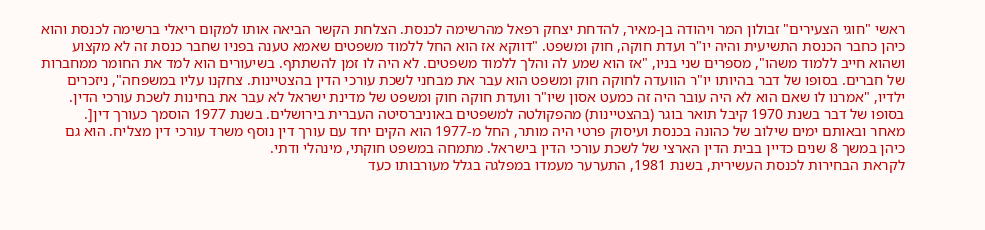ראשי "חוגי הצעירים" זבולון המר ויהודה בן-מאיר, להדחת יצחק רפאל מהרשימה לכנסת. הצלחת הקשר הביאה אותו למקום ריאלי ברשימה לכנסת והוא כיהן כחבר הכנסת התשיעית והיה יו"ר ועדת חוקה, חוק ומשפט. "דווקא אז הוא החל ללמוד משפטים שאמא טענה בפניו שחבר כנסת זה לא מקצוע ושהוא חייב ללמוד משהו", מספרים שני בניו, "אז הוא שמע לה והלך ללמוד משפטים. לא היה לו זמן להשתתף. בשיעורים הוא למד את החומר ממחברות של חברים. בסופו של דבר בהיותו יו"ר הוועדה לחוקה חוק ומשפט הוא עבר את מבחני לשכת עורכי הדין בהצטיינות. צחקנו עליו במשפחה", ניזכרים ילדיו, "אמרנו לו שאם הוא לא היה עובר היה זה כמעט אסון שיו"ר וועדת חוקה חוק ומשפט של מדינת ישראל לא עבר את בחינות לשכת עורכי הדין. בסופו של דבר בשנת 1970 קיבל תואר בוגר (בהצטיינות) מהפקולטה למשפטים באוניברסיטה העברית בירושלים. בשנת 1977 הוסמך כעורך דין[.
מאחר ובאותם ימים שילוב של כהונה בכנסת ועיסוק פרטי היה מותר, החל מ-1977 הוא הקים יחד עם עורך דין נוסף משרד עורכי דין מצליח. הוא גם כיהן במשך 8 שנים כדיין בבית הדין הארצי של לשכת עורכי הדין בישראל. מתמחה במשפט חוקתי, מינהלי ודתי.
לקראת הבחירות לכנסת העשירית, בשנת 1981, התערער מעמדו במפלגה בגלל מעורבותו כעד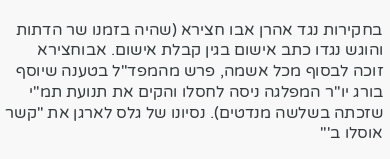בחקירות נגד אהרן אבו חצירא (שהיה בזמנו שר הדתות והוגש נגדו כתב אישום בגין קבלת אישום. אבוחצירא זוכה לבסוף מכל אשמה, פרש מהמפד"ל בטענה שיוסף בורג יו"ר המפלגה ניסה לחסלו והקים את תנועת תמ"י שזכתה בשלשה מנדטים). נסיונו של גלס לארגן את "קשר אוסלו ב'"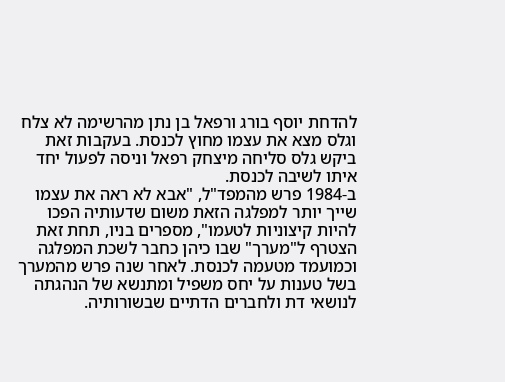להדחת יוסף בורג ורפאל בן נתן מהרשימה לא צלח וגלס מצא את עצמו מחוץ לכנסת. בעקבות זאת ביקש גלס סליחה מיצחק רפאל וניסה לפעול יחד איתו לשיבה לכנסת.
ב-1984 פרש מהמפד"ל, "אבא לא ראה את עצמו שייך יותר למפלגה הזאת משום שדעותיה הפכו להיות קיצוניות לטעמו", מספרים בניו, תחת זאת הצטרף ל"מערך" שבו כיהן כחבר לשכת המפלגה וכמועמד מטעמה לכנסת. לאחר שנה פרש מהמערך בשל טענות על יחס משפיל ומתנשא של הנהגתה לנושאי דת ולחברים הדתיים שבשורותיה.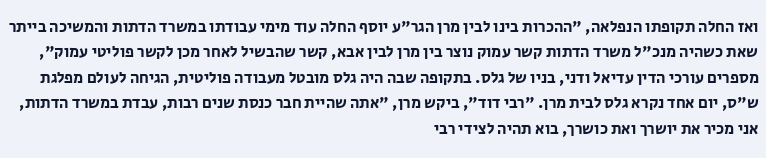ואז החלה תקופתו הנפלאה, "ההכרות בינו לבין מרן הגר"ע יוסף החלה עוד מימי עבודתו במשרד הדתות והמשיכה בייתר שאת כשהיה מנכ"ל משרד הדתות קשר עמוק נוצר בין מרן לבין אבא, קשר שהבשיל לאחר מכן לקשר פוליטי עמוק", מספרים עורכי הדין עדיאל ודני, בניו של גלס. בתקופה שבה היה גלס מובטל מעבודה פוליטית, הגיחה לעולם מפלגת ש"ס, יום אחד נקרא גלס לבית מרן. "רבי דוד", ביקש מרן, "אתה שהיית חבר כנסת שנים רבות, עבדת במשרד הדתות, אני מכיר את יושרך ואת כושרך, בוא תהיה לצידי רבי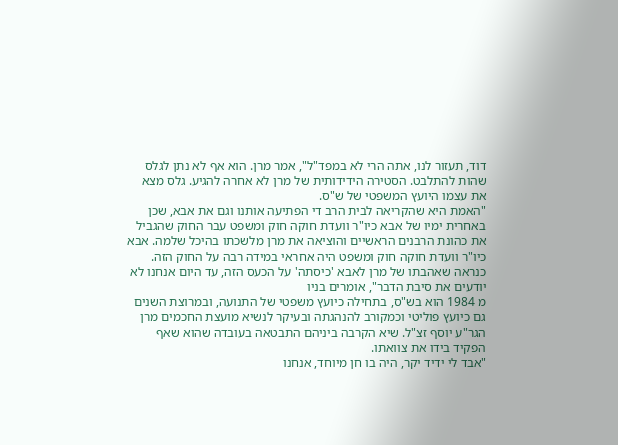דוד, תעזור לנו, אתה הרי לא במפד"ל", אמר מרן. הוא אף לא נתן לגלס שהות להתלבט. הסטירה הידידותית של מרן לא אחרה להגיע. גלס מצא את עצמו היועץ המשפטי של ש"ס.
"האמת היא שהקריאה לבית הרב די הפתיעה אותנו וגם את אבא, שכן באחרית ימיו של אבא כיו"ר וועדת חוקה חוק ומשפט עבר החוק שהגביל את כהונת הרבנים הראשיים והוציאה את מרן מלשכתו בהיכל שלמה. אבא כיו"ר וועדת חוקה חוק ומשפט היה אחראי במידה רבה על החוק הזה. כנראה שאהבתו של מרן לאבא 'כיסתה' על הכעס הזה, עד היום אנחנו לא יודעים את סיבת הדבר", אומרים בניו
מ 1984 הוא בש"ס, בתחילה כיועץ משפטי של התנועה, ובמרוצת השנים גם כיועץ פוליטי וכמקורב להנהגתה ובעיקר לנשיא מועצת החכמים מרן הגר"ע יוסף זצ"ל. שיא הקרבה ביניהם התבטאה בעובדה שהוא שאף הפקיד בידו את צוואתו.
"אבד לי ידיד יקר, היה בו חן מיוחד, אנחנו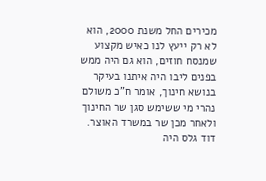מכירים החל משנת 2000, הוא לא רק ייעץ לנו כאיש מקצוע שמנסח חוזים, הוא גם היה ממש בפנים ליבו היה איתנו בעיקר בנושא חינוך, אומר ח"כ משולם נהרי מי ששימש סגן שר החינוך ולאחר מכן שר במשרד האוצר. דוד גלס היה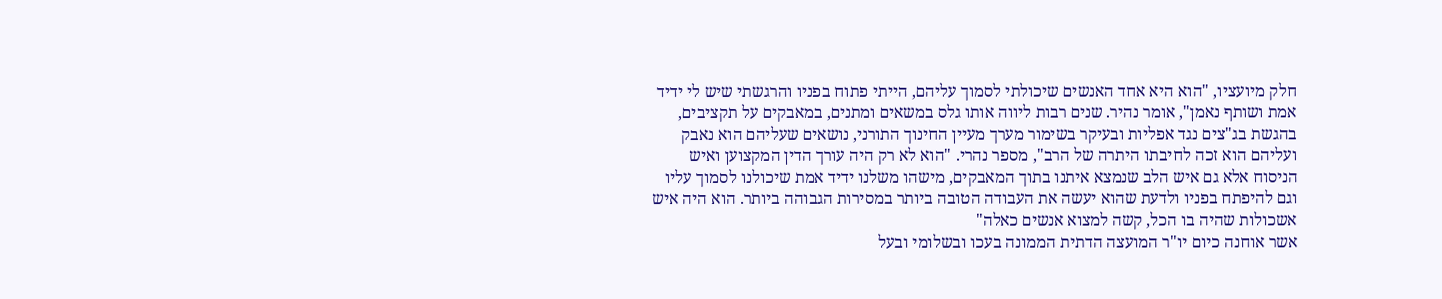חלק מיועציו, "הוא היא אחד האנשים שיכולתי לסמוך עליהם, הייתי פתוח בפניו והרגשתי שיש לי ידיד אמת ושותף נאמן", אומר נהיר. שנים רבות ליווה אותו גלס במשאים ומתנים, במאבקים על תקציבים, בהגשת בג"צים נגד אפליות ובעיקר בשימור מערך מעיין החינוך התורני, נושאים שעליהם הוא נאבק ועליהם הוא זכה לחיבתו היתרה של הרב", מספר נהרי. "הוא לא רק היה עורך הדין המקצוען ואיש הניסוח אלא גם איש הלב שנמצא איתנו בתוך המאבקים, מישהו משלנו ידיד אמת שיכולנו לסמוך עליו וגם להיפתח בפניו ולדעת שהוא יעשה את העבודה הטובה ביותר במסירות הגבוהה ביותר. הוא היה איש אשכולות שהיה בו הכל, קשה למצוא אנשים כאלה"
אשר אוחנה כיום יו"ר המועצה הדתית הממונה בעכו ובשלומי ובעל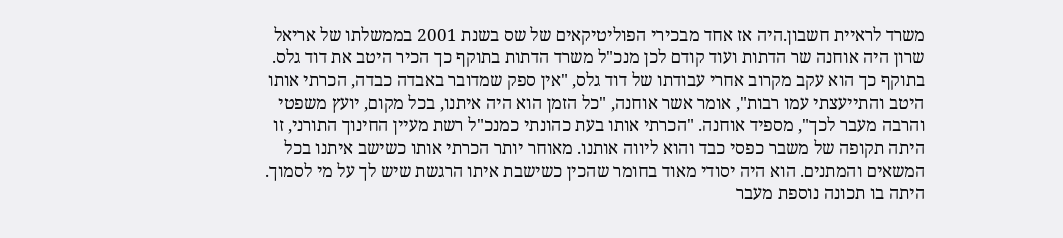משרד לראיית חשבון.היה אז אחד מבכירי הפוליטיקאים של שס בשנת 2001 בממשלתו של אריאל שרון היה אוחנה שר הדתות ועוד קודם לכן מנכ"ל משרד הדתות בתוקף כך הכיר היטב את דוד גלס. בתוקף כך הוא עקב מקרוב אחרי עבודתו של דוד גלס, "אין ספק שמדובר באבדה כבדה, הכרתי אותו היטב והתייעצתי עמו רבות", אומר אשר אוחנה, "כל הזמן הוא היה איתנו, בכל מקום, יועץ משפטי והרבה מעבר לכך", מספיד אוחנה. "הכרתי אותו בעת כהונתי כמנכ"ל רשת מעיין החינוך התורני, זו היתה תקופה של משבר כפסי כבד והוא ליווה אותנו. מאוחר יותר הכרתי אותו כשישב איתנו בכל המשאים והמתנים. הוא היה יסודי מאוד בחומר שהכין כשישבת איתו הרגשת שיש לך על מי לסמוך. היתה בו תכונה נוספת מעבר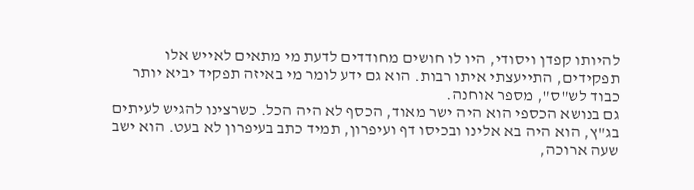להיותו קפדן ויסודי, היו לו חושים מחודדים לדעת מי מתאים לאייש אלו תפקידים, התייעצתי איתו רבות. הוא גם ידע לומר מי באיזה תפקיד יביא יותר כבוד לש"ס", מספר אוחנה.
גם בנושא הכספי הוא היה ישר מאוד, הכסף לא היה הכל. כשרצינו להגיש לעיתים בג"ץ, הוא היה בא אלינו ובכיסו דף ועיפרון, תמיד כתב בעיפרון לא בעט. הוא ישב שעה ארוכה,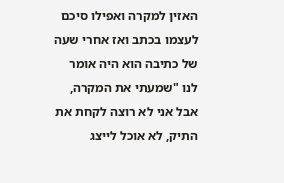האזין למקרה ואפילו סיכם לעצמו בכתב ואז אחרי שעה של כתיבה הוא היה אומר לנו "שמעתי את המקרה, אבל אני לא רוצה לקחת את התיק, לא אוכל לייצג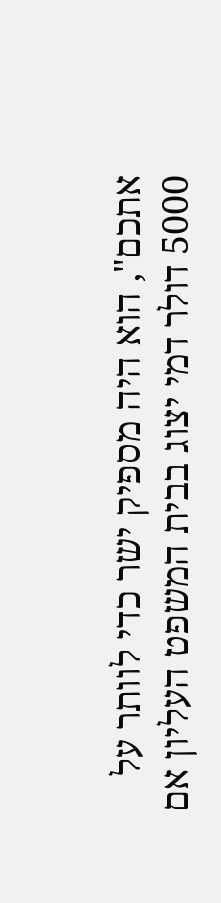אתכם", הוא היה מספיק ישר כדי לוותר על 5000 דולר דמי יצוג בבית המשפט העליון אם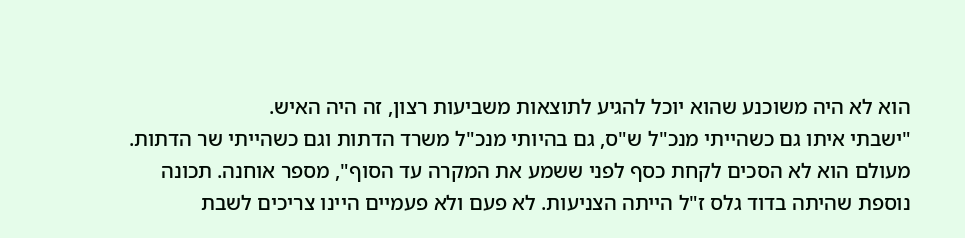הוא לא היה משוכנע שהוא יוכל להגיע לתוצאות משביעות רצון, זה היה האיש.
"ישבתי איתו גם כשהייתי מנכ"ל ש"ס, גם בהיותי מנכ"ל משרד הדתות וגם כשהייתי שר הדתות. מעולם הוא לא הסכים לקחת כסף לפני ששמע את המקרה עד הסוף", מספר אוחנה. תכונה נוספת שהיתה בדוד גלס ז"ל הייתה הצניעות. לא פעם ולא פעמיים היינו צריכים לשבת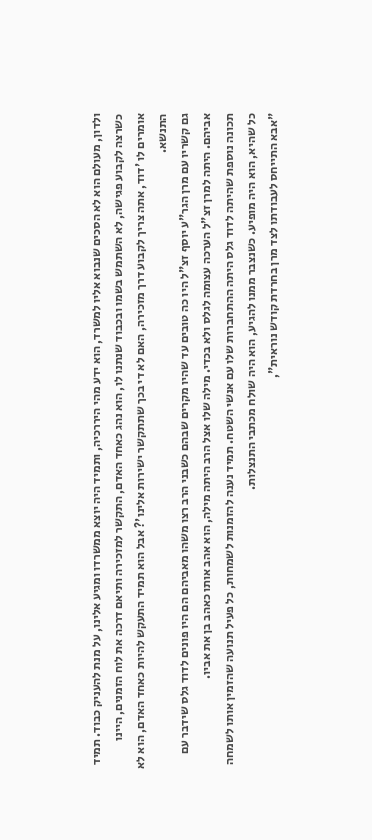ולדון, מעולם הוא לא הסכים שנבוא אליו למשרד, הוא ידע מהי היררכיה, ותמיד היה יוצא ממשרדו ומגיע אלינו, על מנת להעניק כבוד. תמיד כשרצה לקבוע פגישה, לא השתמש בשמו ובכבוד שנתנו לו, הוא נהג כאחד האדם, התקשר למזכירה ותיאם דרכה את לוח הזמנים, היינו אומרים לו 'דוד, אתה צריך לקבוע דרך מזכירה, האם לא די בכך שתתקשר ישירות אלינו'? אבל הוא תמיד התעקש להיות כאחד האדם, הוא לא התנשא.
גם קשריו עם מרן הגר"ע יוסף זצ"ל היו כה טובים עד שהיו מקרים שבהם כשבני הרב רצו משהו מאביהם הם היו פונים לדוד גלס שידבר עם אביהם. היתה למרן זצ"ל הערכה עצומה לגלס ולא בכדי. מילה שלו אצל הרב היתה מילה, הוא אהב אותו כאהב בן את אביו.
תכונה נוספת שהיתה לדוד גלס היתה ההתחברות שלו עם אנשי השטח. תמיד נענה להזמנות לשמחות, כל פעיל תנועה שהזמין אותו לשמחה כל שהיא, הוא היה מופיע. כשנצבר ממנו להגיע, הוא היה שולח מכתבי התנצלות.
"אבא התייחס לעבודתו לצד מרן בחרדת קודש נוראית",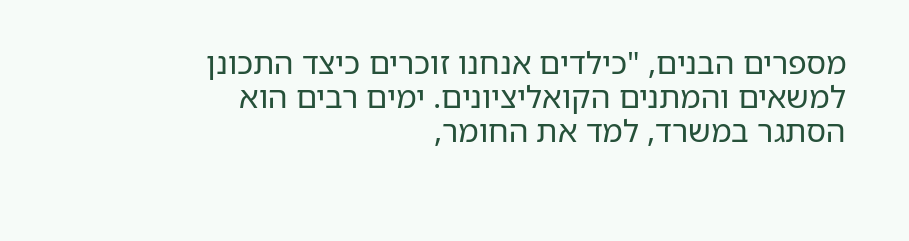מספרים הבנים, "כילדים אנחנו זוכרים כיצד התכונן למשאים והמתנים הקואליציונים. ימים רבים הוא הסתגר במשרד, למד את החומר,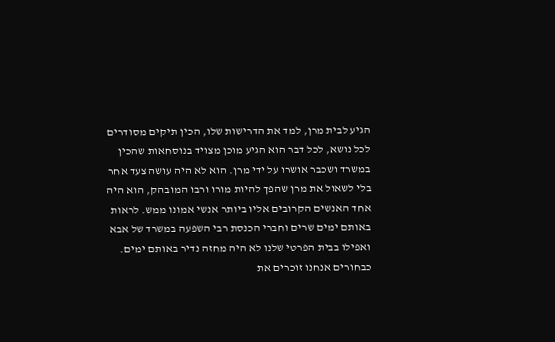הגיע לבית מרן, למד את הדרישות שלו, הכין תיקים מסודרים לכל נושא, לכל דבר הוא הגיע מוכן מצויד בנוסחאות שהכין במשרד ושכבר אושרו על ידי מרן. הוא לא היה עושה צעד אחר בלי לשאול את מרן שהפך להיות מורו ורבו המובהק, הוא היה אחד האנשים הקרובים אליו ביותר אנשי אמונו ממש. לראות באותם ימים שרים וחברי הכנסת רבי השפעה במשרד של אבא ואפילו בבית הפרטי שלנו לא היה מחזה נדיר באותם ימים. כבחורים אנחנו זוכרים את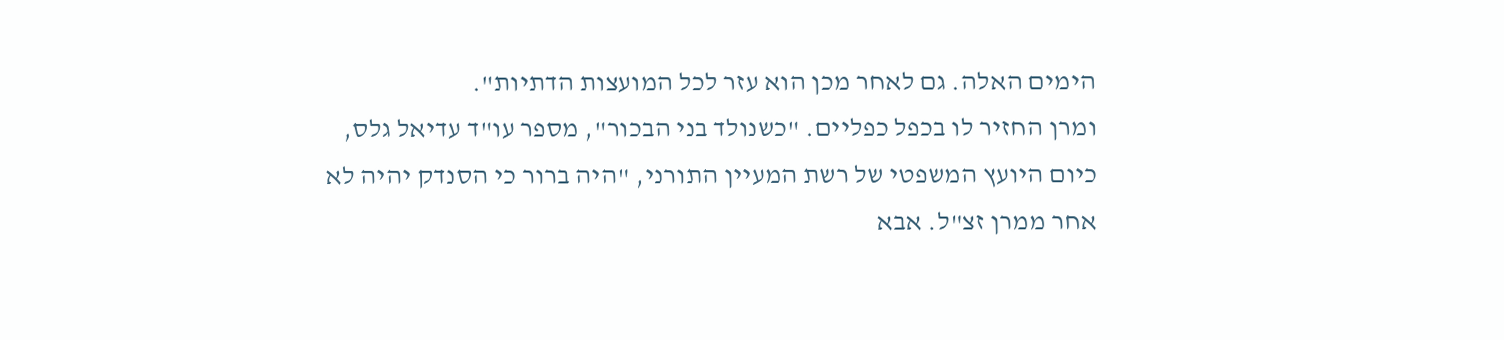הימים האלה. גם לאחר מכן הוא עזר לכל המועצות הדתיות".
ומרן החזיר לו בכפל כפליים. "כשנולד בני הבכור", מספר עו"ד עדיאל גלס, כיום היועץ המשפטי של רשת המעיין התורני, "היה ברור כי הסנדק יהיה לא אחר ממרן זצ"ל. אבא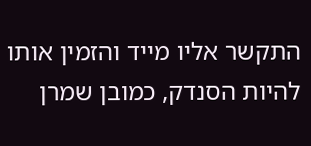התקשר אליו מייד והזמין אותו להיות הסנדק, כמובן שמרן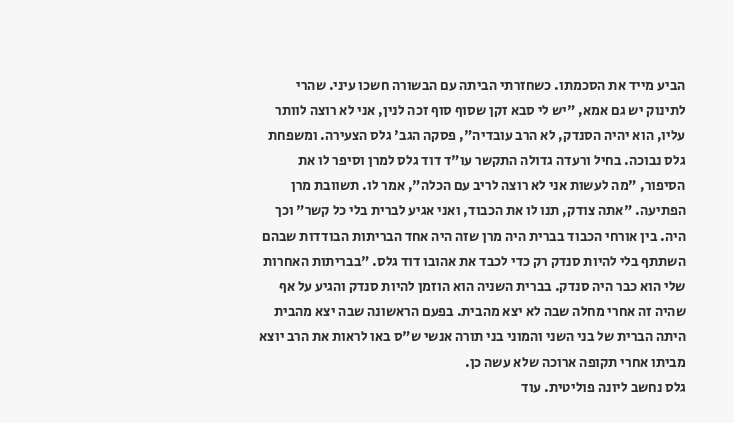הביע מייד את הסכמתו. כשחזרתי הביתה עם הבשורה חשכו עיני. שהרי לתינוק יש גם אמא, "יש לי סבא זקן שסוף סוף זכה לנין, אני לא רוצה לוותר עליו, הוא יהיה הסנדק, לא הרב עובדיה", פסקה הגב' גלס הצעירה. ומשפחת גלס נבוכה. בחיל ורעדה גדולה התקשר עו"ד דוד גלס למרן וסיפר לו את הסיפור, "מה לעשות אני לא רוצה לריב עם הכלה", אמר לו. תשוובת מרן הפתיעה. "אתה צודק, תנו לו את הכבוד, ואני אגיע לברית בלי כל קשר" וכך היה. בין אורחי הכבוד בברית היה מרן שזה היה אחד הבריתות הבודדות שבהם השתתף בלי להיות סנדק רק כדי לכבד את אהובו דוד גלס. "בבריתות האחרות שלי הוא כבר היה סנדק. בברית השניה הוא הוזמן להיות סנדק והגיע על אף שהיה זה אחרי מחלה שבה לא יצא מהבית. בפעם הראשונה שבה יצא מהבית היתה הברית של בני השני והמוני בני תורה אנשי ש"ס באו לראות את הרב יוצא מביתו אחרי תקופה ארוכה שלא עשה כן.
גלס נחשב ליונה פוליטית. עוד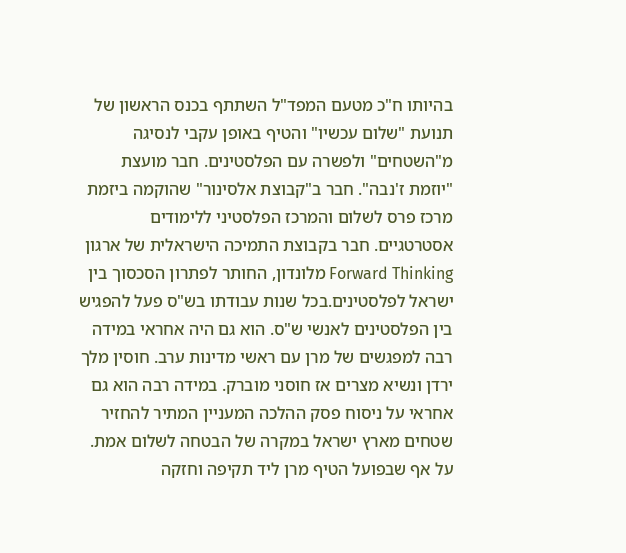בהיותו ח"כ מטעם המפד"ל השתתף בכנס הראשון של תנועת "שלום עכשיו" והטיף באופן עקבי לנסיגה מ"השטחים" ולפשרה עם הפלסטינים. חבר מועצת "יוזמת ז'נבה". חבר ב"קבוצת אלסינור" שהוקמה ביזמת מרכז פרס לשלום והמרכז הפלסטיני ללימודים אסטרטגיים. חבר בקבוצת התמיכה הישראלית של ארגון Forward Thinking מלונדון, החותר לפתרון הסכסוך בין ישראל לפלסטינים.בכל שנות עבודתו בש"ס פעל להפגיש בין הפלסטינים לאנשי ש"ס. הוא גם היה אחראי במידה רבה למפגשים של מרן עם ראשי מדינות ערב. חוסין מלך ירדן ונשיא מצרים אז חוסני מוברק. במידה רבה הוא גם אחראי על ניסוח פסק ההלכה המעניין המתיר להחזיר שטחים מארץ ישראל במקרה של הבטחה לשלום אמת. על אף שבפועל הטיף מרן ליד תקיפה וחזקה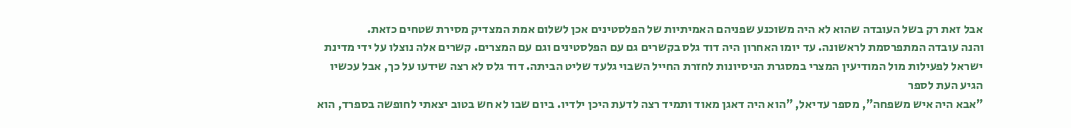אבל זאת רק בשל העובדה שהוא לא היה משוכנע שפניהם האמיתיות של הפלסטינים אכן לשלום אמת המצדיק מסירת שטחים כזאת.
והנה עובדה המתפרסמת לראשונה. עד יומו האחרון היה דוד גלס בקשרים גם עם הפלסטינים וגם עם המצרים. קשרים אלה נוצלו על ידי מדינת ישראל לפעילות מול המודיעין המצרי במסגרת הניסיונות לחזרת החייל השבוי גלעד שליט הביתה. דוד גלס לא רצה שידעו על כך, אבל עכשיו הגיע העת לספר
"אבא היה איש משפחה", מספר עדיאל, "הוא היה דאגן מאוד ותמיד רצה לדעת היכן ילדיו. ביום שבו לא חש בטוב יצאתי לחופשה בספרד, הוא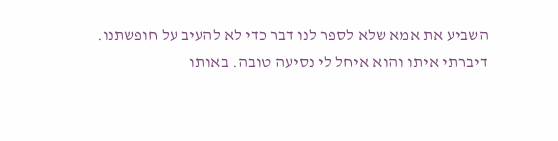השביע את אמא שלא לספר לנו דבר כדי לא להעיב על חופשתנו. דיברתי איתו והוא איחל לי נסיעה טובה. באותו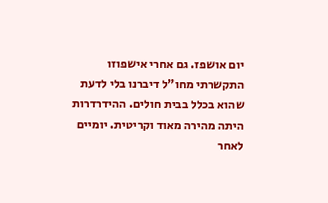יום אושפז. גם אחרי אישפוזו התקשרתי מחו"ל דיברנו בלי לדעת שהוא בכלל בבית חולים. ההידרדרות היתה מהירה מאוד וקריטית. יומיים לאחר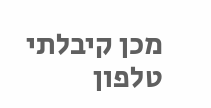מכן קיבלתי טלפון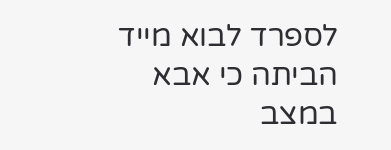לספרד לבוא מייד הביתה כי אבא במצב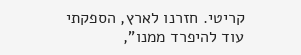קריטי. חזרנו לארץ, הספקתי עוד להיפרד ממנו",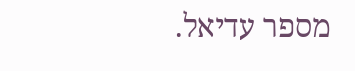מספר עדיאל.